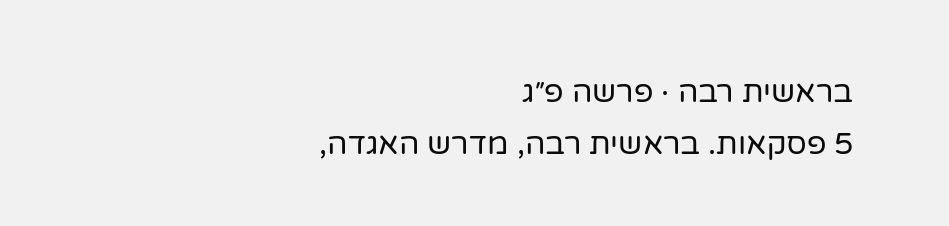בראשית רבה · פרשה פ״ג
5 פסקאות. בראשית רבה, מדרש האגדה,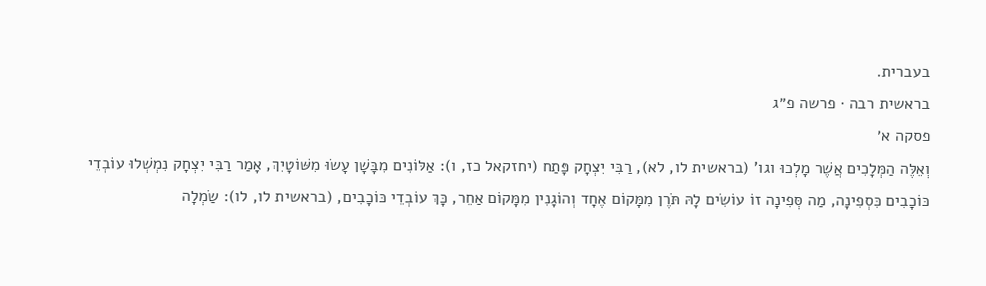בעברית.
בראשית רבה · פרשה פ״ג
פסקה א׳
וְאֵלֶּה הַמְּלָכִים אֲשֶׁר מָלְכוּ וגו' (בראשית לו, לא), רַבִּי יִצְחָק פָּתַח (יחזקאל כז, ו): אַלּוֹנִים מִבָּשָׁן עָשׂוּ מִשּׁוֹטָיִךְ, אָמַר רַבִּי יִצְחָק נִמְשְׁלוּ עוֹבְדֵי כּוֹכָבִים כִּסְפִינָה, מַה סְּפִינָה זוֹ עוֹשִׂים לָהּ תֹּרֶן מִמָּקוֹם אֶחָד וְהוֹגָנִין מִמָּקוֹם אַחֵר, כָּךְ עוֹבְדֵי כּוֹכָבִים, (בראשית לו, לו): שַׂמְלָה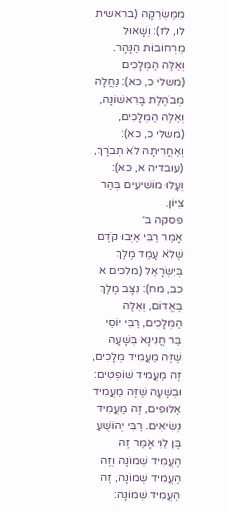מִמַּשְׂרֵקָה (בראשית לו, לז): וְשָׁאוּל מֵרְחוֹבוֹת הַנָּהָר. וְאֵלֶּה הַמְּלָכִים (משלי כ, כא): נַחֲלָה מְבֹהֶלֶת בָּרִאשׁוֹנָה, וְאֵלֶּה הַמְּלָכִים, (משלי כ, כא): וְאַחֲרִיתָהּ לֹא תְבֹרָךְ, (עובדיה א, כא): וְעָלוּ מוֹשִׁיעִים בְּהַר צִיּוֹן.
פסקה ב׳
אָמַר רַבִּי אַיְּבוּ קֹדֶם שֶׁלֹא עָמַד מֶלֶךְ בְּיִשְׂרָאֵל (מלכים א כב, מח): נִצָּב מֶלֶךְ בֶּאֱדוֹם, וְאֵלֶּה הַמְּלָכִים, רַבִּי יוֹסֵי בַּר חֲנִינָא בְּשָׁעָה שֶׁזֶּה מַעֲמִיד מְלָכִים, זֶה מַעֲמִיד שׁוֹפְטִים: וּבְשָׁעָה שֶׁזֶּה מַעֲמִיד אַלּוּפִים, זֶה מַעֲמִיד נְשִׂיאִים. רַבִּי יְהוֹשֻׁעַ בֶּן לֵוִי אָמַר זֶה הֶעֱמִיד שְׁמוֹנָה וְזֶה הֶעֱמִיד שְׁמוֹנָה, זֶה הֶעֱמִיד שְׁמוֹנָה: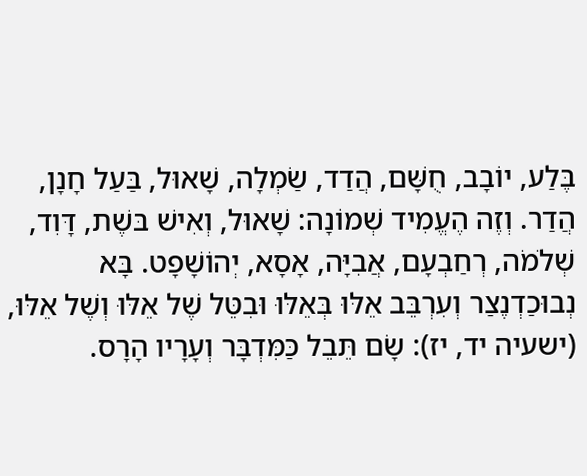בֶּלַע, יוֹבָב, חֻשָּׁם, הֲדַד, שַׂמְלָה, שָׁאוּל, בַּעַל חָנָן, הֲדַר. וְזֶה הֶעֱמִיד שְׁמוֹנָה: שָׁאוּל, וְאִישׁ בּשֶׁת, דָּוִד, שְׁלֹמֹה, רְחַבְעָם, אֲבִיָּה, אָסָא, יְהוֹשָׁפָט. בָּא נְבוּכַדְנֶצַר וְעִרְבֵּב אֵלּוּ בְּאֵלּוּ וּבִטֵּל שֶׁל אֵלּוּ וְשֶׁל אֵלּוּ, (ישעיה יד, יז): שָׂם תֵּבֵל כַּמִּדְבָּר וְעָרָיו הָרָס.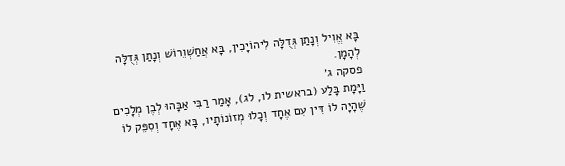בָּא אֱוִיל וְנָתַן גְּדֻלָּה לִיהוֹיָכִין, בָּא אֲחַשְׁוֵרוֹשׁ וְנָתַן גְּדֻלָּה לְהָמָן.
פסקה ג׳
וַיָּמָת בָּלַע (בראשית לו, לג), אָמַר רַבִּי אַבָּהוּ לְבֶן מְלָכִים שֶׁהָיָה לוֹ דִּין עִם אֶחָד וְכָלוּ מְזוֹנוֹתָיו, בָּא אֶחָד וְסִפֵּק לוֹ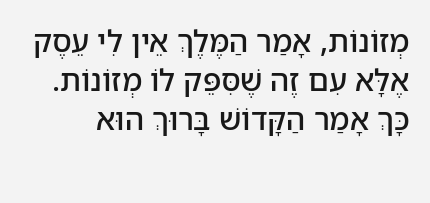מְזוֹנוֹת, אָמַר הַמֶּלֶךְ אֵין לִי עֵסֶק אֶלָּא עִם זֶה שֶׁסִּפֵּק לוֹ מְזוֹנוֹת. כָּךְ אָמַר הַקָּדוֹשׁ בָּרוּךְ הוּא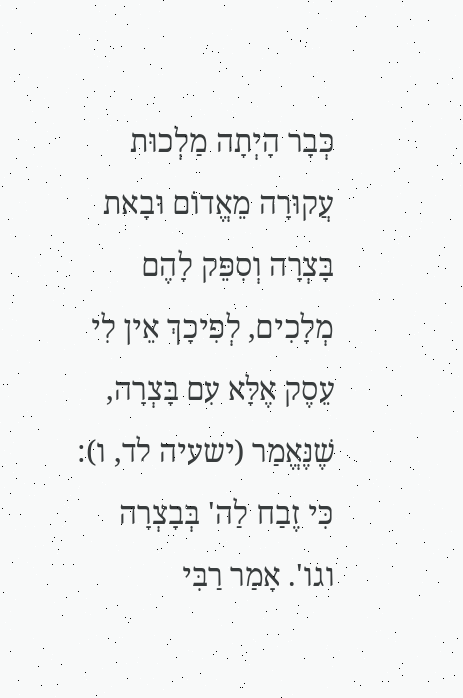כְּבָר הָיְתָה מַלְכוּת עֲקוּרָה מֵאֱדוֹם וּבָאת בָּצְרָה וְסִפֵּק לָהֶם מְלָכִים, לְפִיכָךְ אֵין לִי עֵסֶק אֶלָּא עִם בָּצְרָה, שֶׁנֶּאֱמַר (ישעיה לד, ו): כִּי זֶבַח לַה' בְּבָצְרָה וגו'. אָמַר רַבִּי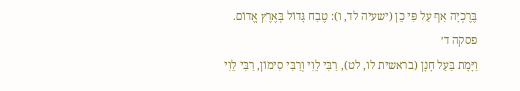בֶּרֶכְיָה אַף עַל פִּי כֵן (ישעיה לד, ו): טֶבַח גָּדוֹל בְּאֶרֶץ אֱדוֹם.
פסקה ד׳
וַיָּמָת בַּעַל חָנָן (בראשית לו, לט), רַבִּי לֵוִי וְרַבִּי סִימוֹן, רַבִּי לֵוִי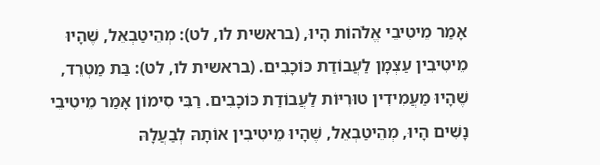אָמַר מֵיטִיבֵי אֱלֹהוֹת הָיוּ, (בראשית לו, לט): מְהֵיטַבְאֵל, שֶׁהָיוּ מֵיטִיבִין עַצְמָן לַעֲבוֹדַת כּוֹכָבִים. (בראשית לו, לט): בַּת מַטְרֵד, שֶׁהָיוּ מַעֲמִידִין טוּרִיּוֹת לַעֲבוֹדַת כּוֹכָבִים. רַבִּי סִימוֹן אָמַר מֵיטִיבֵי נָשִׁים הָיוּ, מְהֵיטַבְאֵל, שֶׁהָיוּ מֵיטִיבִין אוֹתָהּ לְבַעֲלָהּ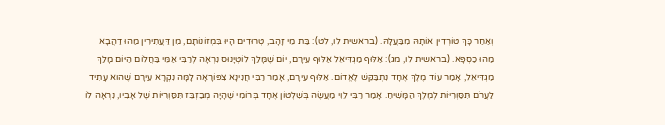וְאַחַר כָּךְ טוֹרְדִין אוֹתָהּ מִבַּעֲלָהּ. (בראשית לו, לט): בַּת מֵי זָהָב, טְרוּדִים הָיוּ בִּמְזוֹנוֹתָם, מִן דַּעֲתִירִין מַהוּ דַהֲבָא מַהוּ כַסְפָּא. (בראשית לו, מג): אַלּוּף מַגְדִּיאֵל אַלּוּף עִירָם, יוֹם שֶׁמָּלַךְ לוֹטְיָנוּס נִרְאָה לְרַבִּי אַמֵּי בַּחֲלוֹם הַיּוֹם מָלַךְ מַגְדִּיאֵל, אָמַר עוֹד מֶלֶךְ אֶחָד נִתְבַּקֵּשׁ לֶאֱדוֹם. אַלּוּף עִירָם, אָמַר רַבִּי חֲנִינָא צִפּוֹרָאָה לָמָּה נִקְרָא עִירָם שֶׁהוא עָתִיד לַעֲרֹם תִּסַּוְרִיּוֹת לְמֶלֶךְ הַמָּשִׁיחַ. אָמַר רַבִּי לֵוִי מַעֲשֶׂה בְּשִׁלְטוֹן אֶחָד בְּרוֹמִי שֶׁהָיָה מְבַזְבֵּז תִּסַּוְרִיּוֹת שֶׁל אָבִיו, נִרְאָה לוֹ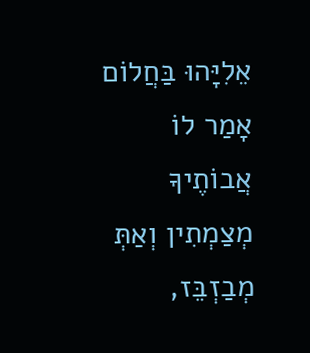אֵלִיָּהוּ בַּחֲלוֹם אָמַר לוֹ אֲבוֹתֶיךָ מְצַמְתִין וְאַתְּ מְבַזְבֵּז,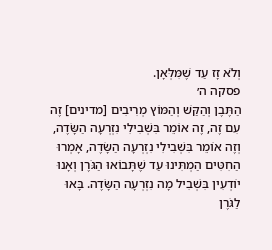וְלֹא זָז עַד שֶׁמִּלְּאָן.
פסקה ה׳
הַתֶּבֶן וְהַקַּשׁ וְהַמּוֹץ מְרִיבִים [מדינים] זֶה עִם זֶה, זֶה אוֹמֵר בִּשְׁבִילִי נִזְרְעָה הַשָּׂדֶה, וְזֶה אוֹמֵר בִּשְׁבִילִי נִזְרְעָה הַשָּׂדֶה, אָמְרוּ הַחִטִּים הַמְתִּינוּ עַד שֶׁתָּבוֹאוּ הַגֹּרֶן וְאָנוּ יוֹדְעִין בִּשְׁבִיל מָה נִזְרְעָה הַשָּׂדֶה. בָּאוּ לַגֹּרֶן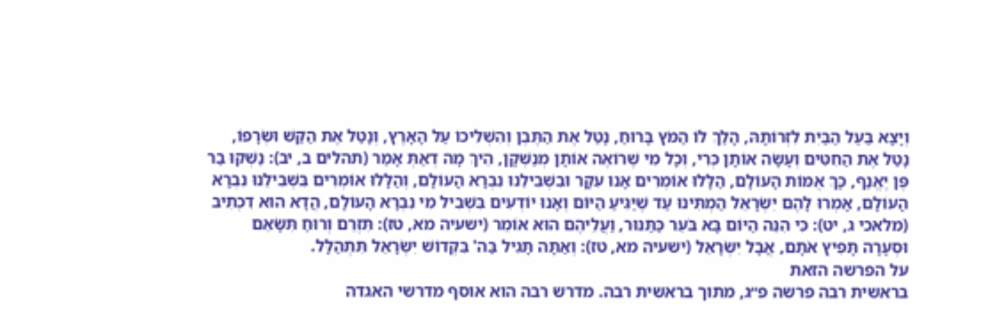וְיָצָא בַּעַל הַבַּיִת לִזְרוֹתָהּ, הָלַךְ לוֹ הַמֹּץ בָּרוּחַ, נָטַל אֶת הַתֶּבֶן וְהִשְׁלִיכוֹ עַל הָאָרֶץ, וְנָטַל אֶת הַקַּשׁ וּשְׂרָפוֹ, נָטַל אֶת הַחִטִּים וְעָשָׂה אוֹתָן כְּרִי, וְכָל מִי שֶׁרוֹאֶה אוֹתָן מְנַשְּׁקָן, הֵיךְ מָה דְאַתְּ אָמַר (תהלים ב, יב): נַשְׁקוּ בַר פֶּן יֶאֱנַף, כָּךְ אֻמּוֹת הָעוֹלָם, הַלָּלוּ אוֹמְרִים אָנוּ עִקָּר וּבִשְׁבִילֵנוּ נִבְרָא הָעוֹלָם, וְהַלָּלוּ אוֹמְרִים בִּשְׁבִילֵנוּ נִבְרָא הָעוֹלָם, אָמְרוּ לָהֶם יִשְׂרָאֵל הַמְתִּינוּ עַד שֶׁיַּגִּיעַ הַיּוֹם וְאָנוּ יוֹדְעִים בִּשְׁבִיל מִי נִבְרָא הָעוֹלָם, הֲדָא הוּא דִכְתִיב (מלאכי ג, יט): כִּי הִנֵּה הַיּוֹם בָּא בֹּעֵר כַּתַּנּוּר, וַעֲלֵיהֶם הוּא אוֹמֵר (ישעיה מא, טז): תִּזְרֵם וְרוּחַ תִּשָּׂאֵם וּסְעָרָה תָּפִיץ אֹתָם, אֲבָל יִשְׂרָאֵל (ישעיה מא, טז): וְאַתָּה תָּגִיל בַּה' בִּקְדוֹשׁ יִשְׂרָאֵל תִּתְהַלָּל.
על הפרשה הזאת
בראשית רבה פרשה פ״ג, מתוך בראשית רבה. מדרש רבה הוא אוסף מדרשי האגדה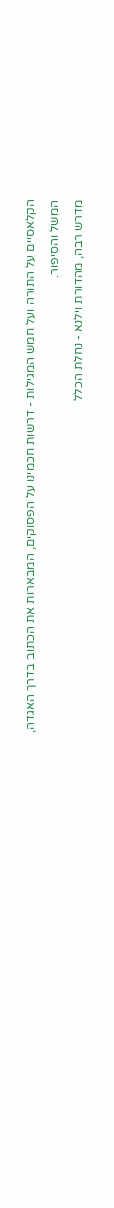הקלאסיים על התורה ועל חמש המגילות - דרשות חכמינו על הפסוקים, המבארות את הכתוב בדרך האגדה, המשל והסיפור.
מדרש רבה, מהדורת וילנא - נחלת הכלל